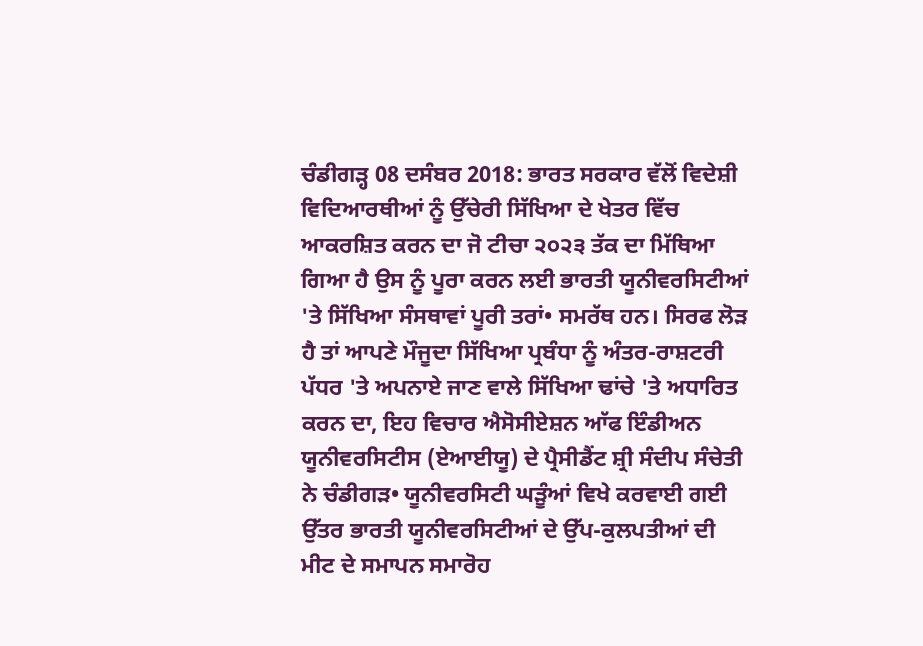ਚੰਡੀਗੜ੍ਹ 08 ਦਸੰਬਰ 2018: ਭਾਰਤ ਸਰਕਾਰ ਵੱਲੋਂ ਵਿਦੇਸ਼ੀ ਵਿਦਿਆਰਥੀਆਂ ਨੂੰ ਉੱਚੇਰੀ ਸਿੱਖਿਆ ਦੇ ਖੇਤਰ ਵਿੱਚ ਆਕਰਸ਼ਿਤ ਕਰਨ ਦਾ ਜੋ ਟੀਚਾ ੨੦੨੩ ਤੱਕ ਦਾ ਮਿੱਥਿਆ ਗਿਆ ਹੈ ਉਸ ਨੂੰ ਪੂਰਾ ਕਰਨ ਲਈ ਭਾਰਤੀ ਯੂਨੀਵਰਸਿਟੀਆਂ 'ਤੇ ਸਿੱਖਿਆ ਸੰਸਥਾਵਾਂ ਪੂਰੀ ਤਰਾਂ• ਸਮਰੱਥ ਹਨ। ਸਿਰਫ ਲੋੜ ਹੈ ਤਾਂ ਆਪਣੇ ਮੌਜੂਦਾ ਸਿੱਖਿਆ ਪ੍ਰਬੰਧਾ ਨੂੰ ਅੰਤਰ-ਰਾਸ਼ਟਰੀ ਪੱਧਰ 'ਤੇ ਅਪਨਾਏ ਜਾਣ ਵਾਲੇ ਸਿੱਖਿਆ ਢਾਂਚੇ 'ਤੇ ਅਧਾਰਿਤ ਕਰਨ ਦਾ, ਇਹ ਵਿਚਾਰ ਐਸੋਸੀਏਸ਼ਨ ਆੱਫ ਇੰਡੀਅਨ ਯੂਨੀਵਰਸਿਟੀਸ (ਏਆਈਯੂ) ਦੇ ਪ੍ਰੈਸੀਡੈਂਟ ਸ਼੍ਰੀ ਸੰਦੀਪ ਸੰਚੇਤੀ ਨੇ ਚੰਡੀਗੜ• ਯੂਨੀਵਰਸਿਟੀ ਘੜੂੰਆਂ ਵਿਖੇ ਕਰਵਾਈ ਗਈ ਉੱਤਰ ਭਾਰਤੀ ਯੂਨੀਵਰਸਿਟੀਆਂ ਦੇ ਉੱਪ-ਕੁਲਪਤੀਆਂ ਦੀ ਮੀਟ ਦੇ ਸਮਾਪਨ ਸਮਾਰੋਹ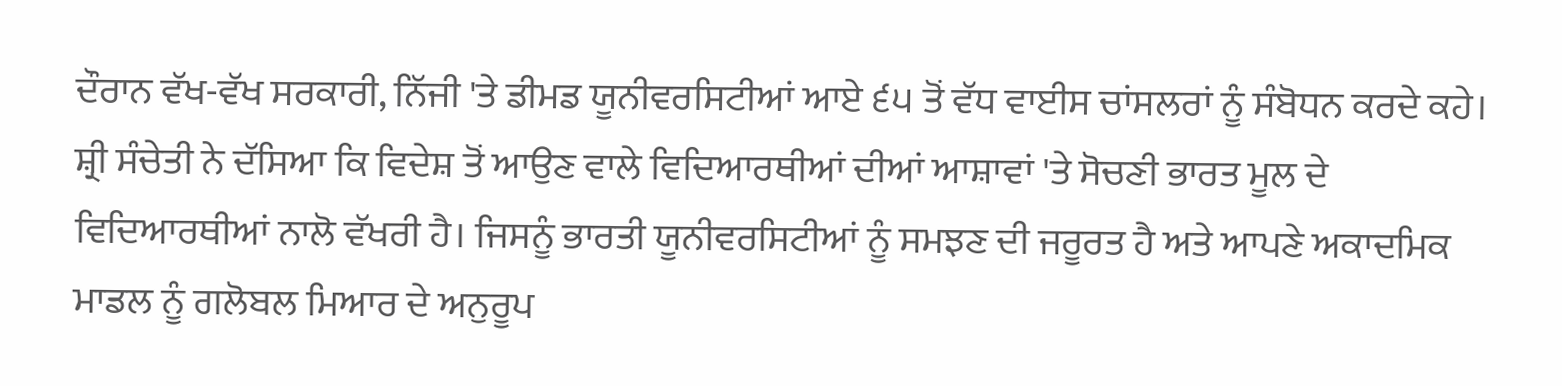ਦੌਰਾਨ ਵੱਖ-ਵੱਖ ਸਰਕਾਰੀ, ਨਿੱਜੀ 'ਤੇ ਡੀਮਡ ਯੂਨੀਵਰਸਿਟੀਆਂ ਆਏ ੬੫ ਤੋਂ ਵੱਧ ਵਾਈਸ ਚਾਂਸਲਰਾਂ ਨੂੰ ਸੰਬੋਧਨ ਕਰਦੇ ਕਹੇ।
ਸ਼੍ਰੀ ਸੰਚੇਤੀ ਨੇ ਦੱਸਿਆ ਕਿ ਵਿਦੇਸ਼ ਤੋਂ ਆਉਣ ਵਾਲੇ ਵਿਦਿਆਰਥੀਆਂ ਦੀਆਂ ਆਸ਼ਾਵਾਂ 'ਤੇ ਸੋਚਣੀ ਭਾਰਤ ਮੂਲ ਦੇ ਵਿਦਿਆਰਥੀਆਂ ਨਾਲੋ ਵੱਖਰੀ ਹੈ। ਜਿਸਨੂੰ ਭਾਰਤੀ ਯੂਨੀਵਰਸਿਟੀਆਂ ਨੂੰ ਸਮਝਣ ਦੀ ਜਰੂਰਤ ਹੈ ਅਤੇ ਆਪਣੇ ਅਕਾਦਮਿਕ ਮਾਡਲ ਨੂੰ ਗਲੋਬਲ ਮਿਆਰ ਦੇ ਅਨੁਰੂਪ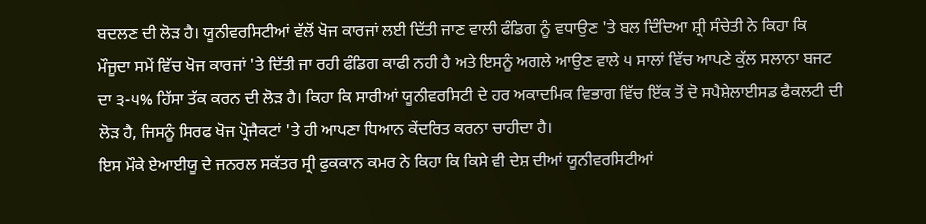ਬਦਲਣ ਦੀ ਲੋੜ ਹੈ। ਯੂਨੀਵਰਸਿਟੀਆਂ ਵੱਲੋਂ ਖੋਜ ਕਾਰਜਾਂ ਲਈ ਦਿੱਤੀ ਜਾਣ ਵਾਲੀ ਫੰਡਿਗ ਨੂੰ ਵਧਾਉਣ 'ਤੇ ਬਲ ਦਿੰਦਿਆ ਸ਼੍ਰੀ ਸੰਚੇਤੀ ਨੇ ਕਿਹਾ ਕਿ ਮੌਜੂਦਾ ਸਮੇਂ ਵਿੱਚ ਖੋਜ ਕਾਰਜਾਂ 'ਤੇ ਦਿੱਤੀ ਜਾ ਰਹੀ ਫੰਡਿਗ ਕਾਫੀ ਨਹੀ ਹੈ ਅਤੇ ਇਸਨੂੰ ਅਗਲੇ ਆਉਣ ਵਾਲੇ ੫ ਸਾਲਾਂ ਵਿੱਚ ਆਪਣੇ ਕੁੱਲ ਸਲਾਨਾ ਬਜਟ ਦਾ ੩-੫% ਹਿੱਸਾ ਤੱਕ ਕਰਨ ਦੀ ਲੋੜ ਹੈ। ਕਿਹਾ ਕਿ ਸਾਰੀਆਂ ਯੂਨੀਵਰਸਿਟੀ ਦੇ ਹਰ ਅਕਾਦਮਿਕ ਵਿਭਾਗ ਵਿੱਚ ਇੱਕ ਤੋਂ ਦੋ ਸਪੈਸ਼ੇਲਾਈਸਡ ਫੈਕਲਟੀ ਦੀ ਲੋੜ ਹੈ, ਜਿਸਨੂੰ ਸਿਰਫ ਖੋਜ ਪ੍ਰੋਜੈਕਟਾਂ 'ਤੇ ਹੀ ਆਪਣਾ ਧਿਆਨ ਕੇਂਦਰਿਤ ਕਰਨਾ ਚਾਹੀਦਾ ਹੈ।
ਇਸ ਮੌਕੇ ਏਆਈਯੂ ਦੇ ਜਨਰਲ ਸਕੱਤਰ ਸ੍ਰੀ ਫੁਕਕਾਨ ਕਮਰ ਨੇ ਕਿਹਾ ਕਿ ਕਿਸੇ ਵੀ ਦੇਸ਼ ਦੀਆਂ ਯੂਨੀਵਰਸਿਟੀਆਂ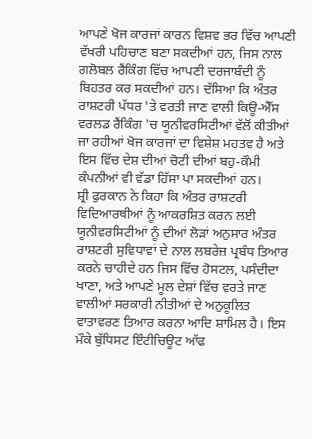ਆਪਣੇ ਖੋਜ ਕਾਰਜਾਂ ਕਾਰਨ ਵਿਸ਼ਵ ਭਰ ਵਿੱਚ ਆਪਣੀ ਵੱਖਰੀ ਪਹਿਚਾਣ ਬਣਾ ਸਕਦੀਆਂ ਹਨ, ਜਿਸ ਨਾਲ ਗਲੋਬਲ ਰੈਂਕਿੰਗ ਵਿੱਚ ਆਪਣੀ ਦਰਜਾਬੰਦੀ ਨੂੰ ਬਿਹਤਰ ਕਰ ਸਕਦੀਆਂ ਹਨ। ਦੱਸਿਆ ਕਿ ਅੰਤਰ ਰਾਸ਼ਟਰੀ ਪੱਧਰ 'ਤੇ ਵਰਤੀ ਜਾਣ ਵਾਲੀ ਕਿਊ-ਐੱਸ ਵਰਲਡ ਰੈਂਕਿੰਗ 'ਚ ਯੂਨੀਵਰਸਿਟੀਆਂ ਵੱਲੋਂ ਕੀਤੀਆਂ ਜਾ ਰਹੀਆਂ ਖੋਜ ਕਾਰਜਾਂ ਦਾ ਵਿਸ਼ੇਸ਼ ਮਹਤਵ ਹੈ ਅਤੇ ਇਸ ਵਿੱਚ ਦੇਸ਼ ਦੀਆਂ ਚੋਟੀ ਦੀਆਂ ਬਹੁ-ਕੌਮੀ ਕੰਪਨੀਆਂ ਵੀ ਵੱਡਾ ਹਿੱਸਾ ਪਾ ਸਕਦੀਆਂ ਹਨ।
ਸ਼੍ਰੀ ਫੁਰਕਾਨ ਨੇ ਕਿਹਾ ਕਿ ਅੰਤਰ ਰਾਸ਼ਟਰੀ ਵਿਦਿਆਰਥੀਆਂ ਨੂੰ ਆਕਰਸ਼ਿਤ ਕਰਨ ਲਈ ਯੂਨੀਵਰਸਿਟੀਆਂ ਨੂੰ ਦੀਆਂ ਲੋੜਾਂ ਅਨੁਸਾਰ ਅੰਤਰ ਰਾਸ਼ਟਰੀ ਸੁਵਿਧਾਵਾਂ ਦੇ ਨਾਲ ਲਬਰੇਜ਼ ਪ੍ਰਬੰਧ ਤਿਆਰ ਕਰਨੇ ਚਾਹੀਦੇ ਹਨ ਜਿਸ ਵਿੱਚ ਹੋਸਟਲ, ਪਸੰਦੀਦਾ ਖਾਣਾ, ਅਤੇ ਆਪਣੇ ਮੂਲ ਦੇਸ਼ਾਂ ਵਿੱਚ ਵਰਤੇ ਜਾਣ ਵਾਲੀਆਂ ਸਰਕਾਰੀ ਨੀਤੀਆਂ ਦੇ ਅਨੁਕੂਲਿਤ ਵਾਤਾਵਰਣ ਤਿਆਰ ਕਰਨਾ ਆਦਿ ਸ਼ਾਮਿਲ ਹੈ। ਇਸ ਮੌਕੇ ਬੁੱਧਿਸਟ ਇੰਟੀਚਿਊਟ ਆੱਫ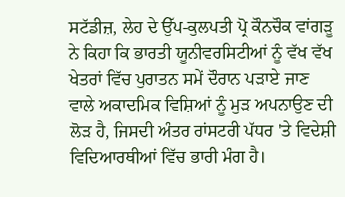ਸਟੱਡੀਜ਼, ਲੇਹ ਦੇ ਉੱਪ-ਕੁਲਪਤੀ ਪ੍ਰੋ ਕੌਨਚੌਕ ਵਾਂਗੜੂ ਨੇ ਕਿਹਾ ਕਿ ਭਾਰਤੀ ਯੂਨੀਵਰਸਿਟੀਆਂ ਨੂੰ ਵੱਖ ਵੱਖ ਖੇਤਰਾਂ ਵਿੱਚ ਪੁਰਾਤਨ ਸਮੇਂ ਦੌਰਾਨ ਪੜਾਏ ਜਾਣ ਵਾਲੇ ਅਕਾਦਮਿਕ ਵਿਸ਼ਿਆਂ ਨੂੰ ਮੁੜ ਅਪਨਾਉਣ ਦੀ ਲੋੜ ਹੈ, ਜਿਸਦੀ ਅੰਤਰ ਰਾਂਸਟਰੀ ਪੱਧਰ 'ਤੇ ਵਿਦੇਸ਼ੀ ਵਿਦਿਆਰਥੀਆਂ ਵਿੱਚ ਭਾਰੀ ਮੰਗ ਹੈ।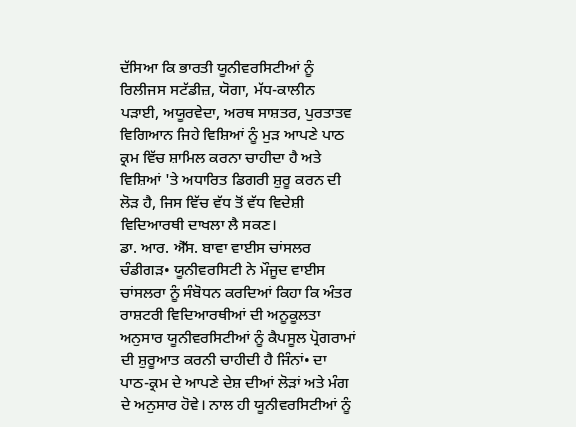ਦੱਸਿਆ ਕਿ ਭਾਰਤੀ ਯੂਨੀਵਰਸਿਟੀਆਂ ਨੂੰ ਰਿਲੀਜਸ ਸਟੱਡੀਜ਼, ਯੋਗਾ, ਮੱਧ-ਕਾਲੀਨ ਪੜਾਈ, ਅਯੂਰਵੇਦਾ, ਅਰਥ ਸਾਸ਼ਤਰ, ਪੁਰਤਾਤਵ ਵਿਗਿਆਨ ਜਿਹੇ ਵਿਸ਼ਿਆਂ ਨੂੰ ਮੁੜ ਆਪਣੇ ਪਾਠ ਕ੍ਰਮ ਵਿੱਚ ਸ਼ਾਮਿਲ ਕਰਨਾ ਚਾਹੀਦਾ ਹੈ ਅਤੇ ਵਿਸ਼ਿਆਂ 'ਤੇ ਅਧਾਰਿਤ ਡਿਗਰੀ ਸ਼ੁਰੂ ਕਰਨ ਦੀ ਲੋੜ ਹੈ, ਜਿਸ ਵਿੱਚ ਵੱਧ ਤੋਂ ਵੱਧ ਵਿਦੇਸ਼ੀ ਵਿਦਿਆਰਥੀ ਦਾਖਲਾ ਲੈ ਸਕਣ।
ਡਾ. ਆਰ. ਐੱਸ. ਬਾਵਾ ਵਾਈਸ ਚਾਂਸਲਰ ਚੰਡੀਗੜ• ਯੂਨੀਵਰਸਿਟੀ ਨੇ ਮੌਜੂਦ ਵਾਈਸ ਚਾਂਸਲਰਾ ਨੂੰ ਸੰਬੋਧਨ ਕਰਦਿਆਂ ਕਿਹਾ ਕਿ ਅੰਤਰ ਰਾਸ਼ਟਰੀ ਵਿਦਿਆਰਥੀਆਂ ਦੀ ਅਨੂਕੂਲਤਾ ਅਨੁਸਾਰ ਯੂਨੀਵਰਸਿਟੀਆਂ ਨੂੰ ਕੈਪਸੂਲ ਪ੍ਰੋਗਰਾਮਾਂ ਦੀ ਸ਼ੁਰੂਆਤ ਕਰਨੀ ਚਾਹੀਦੀ ਹੈ ਜਿੰਨਾਂ• ਦਾ ਪਾਠ-ਕ੍ਰਮ ਦੇ ਆਪਣੇ ਦੇਸ਼ ਦੀਆਂ ਲੋੜਾਂ ਅਤੇ ਮੰਗ ਦੇ ਅਨੁਸਾਰ ਹੋਵੇ। ਨਾਲ ਹੀ ਯੂਨੀਵਰਸਿਟੀਆਂ ਨੂੰ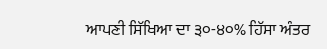ਆਪਣੀ ਸਿੱਖਿਆ ਦਾ ੩੦-੪੦% ਹਿੱਸਾ ਅੰਤਰ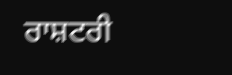ਰਾਸ਼ਟਰੀ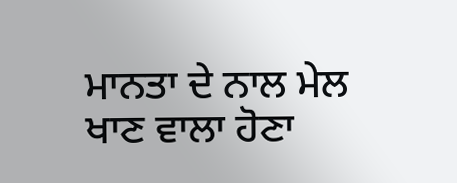ਮਾਨਤਾ ਦੇ ਨਾਲ ਮੇਲ ਖਾਣ ਵਾਲਾ ਹੋਣਾ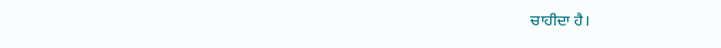ਚਾਹੀਦਾ ਹੈ।